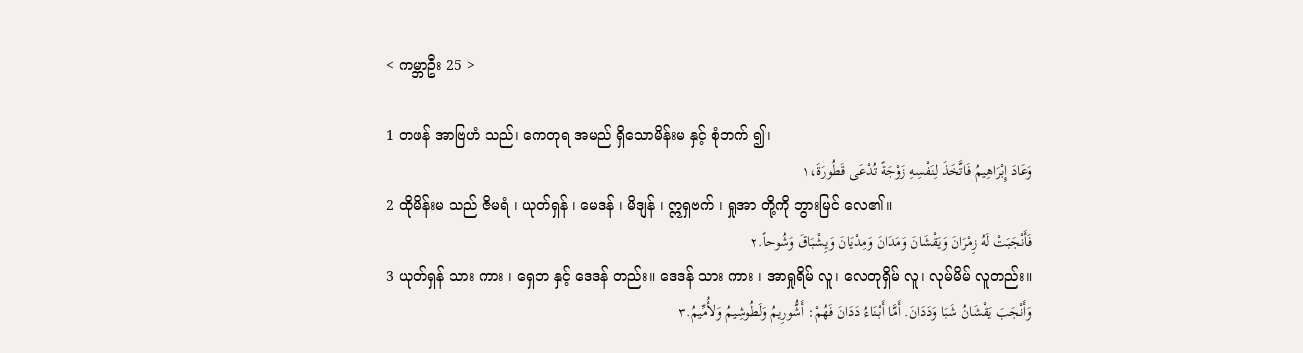< ကမ္ဘာဦး 25 >

1 တဖန် အာဗြဟံ သည်၊ ကေတုရ အမည် ရှိသောမိန်းမ နှင့် စုံဘက် ၍၊
وَعَادَ إِبْرَاهِيمُ فَاتَّخَذَ لِنَفْسِهِ زَوْجَةً تُدْعَى قَطُورَةَ،١
2 ထိုမိန်းမ သည် ဇိမရံ ၊ ယုတ်ရှန် ၊ မေဒန် ၊ မိဒျန် ၊ ဣရှဗက် ၊ ရှုအာ တို့ကို ဘွားမြင် လေ၏။
فَأَنْجَبَتْ لَهُ زِمْرَانَ وَيَقْشَانَ وَمَدَانَ وَمِدْيَانَ وَيِشْبَاقَ وَشُوحاً.٢
3 ယုတ်ရှန် သား ကား ၊ ရှေဘ နှင့် ဒေဒန် တည်း။ ဒေဒန် သား ကား ၊ အာရှုရိမ် လူ၊ လေတုရှိမ် လူ၊ လုမ်မိမ် လူတည်း။
وَأَنْجَبَ يَقْشَانُ شَبَا وَدَدَانَ. أَمَّا أَبْنَاءُ دَدَانَ فَهُمْ: أَشُّورِيمُ وَلَطُوشِيمُ وَلأُمِّيمُ.٣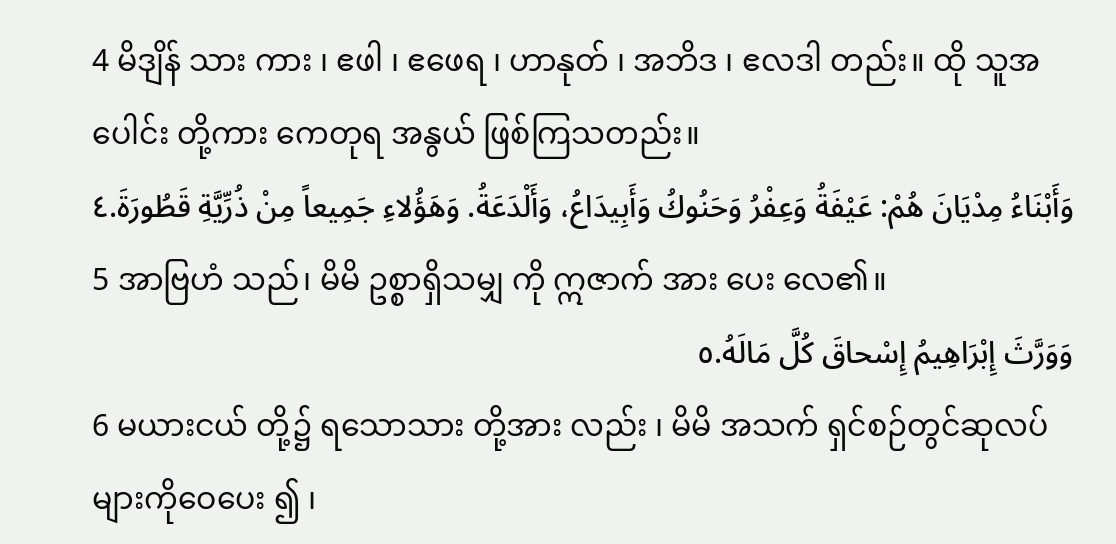4 မိဒျိန် သား ကား ၊ ဧဖါ ၊ ဧဖေရ ၊ ဟာနုတ် ၊ အဘိဒ ၊ ဧလဒါ တည်း။ ထို သူအပေါင်း တို့ကား ကေတုရ အနွယ် ဖြစ်ကြသတည်း။
وَأَبْنَاءُ مِدْيَانَ هُمْ: عَيْفَةُ وَعِفْرُ وَحَنُوكُ وَأَبِيدَاعُ، وَأَلْدَعَةُ. وَهَؤُلاءِ جَمِيعاً مِنْ ذُرِّيَّةِ قَطُورَةَ.٤
5 အာဗြဟံ သည်၊ မိမိ ဥစ္စာရှိသမျှ ကို ဣဇာက် အား ပေး လေ၏။
وَوَرَّثَ إِبْرَاهِيمُ إِسْحاقَ كُلَّ مَالَهُ.٥
6 မယားငယ် တို့၌ ရသောသား တို့အား လည်း ၊ မိမိ အသက် ရှင်စဉ်တွင်ဆုလပ် များကိုဝေပေး ၍ ၊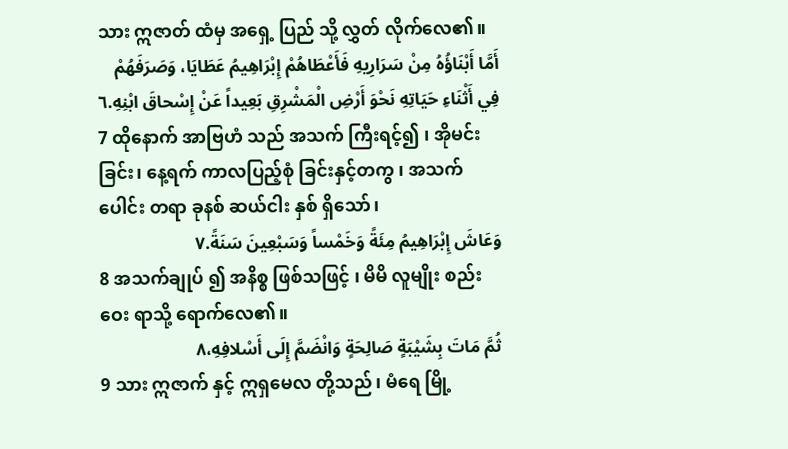သား ဣဇာတ် ထံမှ အရှေ့ ပြည် သို့ လွှတ် လိုက်လေ၏။
أَمَّا أَبْنَاؤُهُ مِنْ سَرَارِيهِ فَأَعْطَاهُمْ إِبْرَاهِيمُ عَطَايَا، وَصَرَفَهُمْ فِي أَثْنَاءِ حَيَاتِهِ نَحْوَ أَرْضِ الْمَشْرِقِ بَعِيداً عَنْ إِسْحاقَ ابْنِهِ.٦
7 ထိုနောက် အာဗြဟံ သည် အသက် ကြီးရင့်၍ ၊ အိုမင်း ခြင်း၊ နေ့ရက် ကာလပြည့်စုံ ခြင်းနှင့်တကွ ၊ အသက် ပေါင်း တရာ ခုနစ် ဆယ်ငါး နှစ် ရှိသော်၊
وَعَاشَ إِبْرَاهِيمُ مِئَةً وَخَمْساً وَسَبْعِينَ سَنَةً.٧
8 အသက်ချုပ် ၍ အနိစ္စ ဖြစ်သဖြင့် ၊ မိမိ လူမျိုး စည်းဝေး ရာသို့ ရောက်လေ၏။
ثُمَّ مَاتَ بِشَيْبَةٍ صَالِحَةٍ وَانْضَمَّ إِلَى أَسْلافِهِ،٨
9 သား ဣဇာက် နှင့် ဣရှမေလ တို့သည်၊ မံရေ မြို့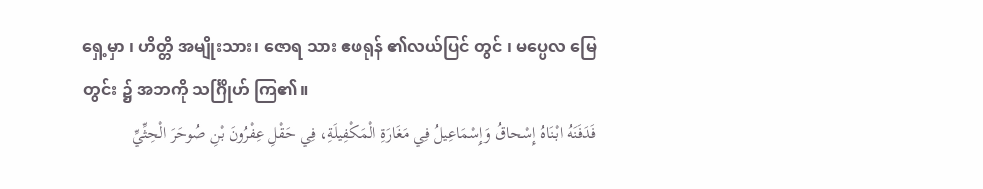ရှေ့မှာ ၊ ဟိတ္တိ အမျိုးသား၊ ဇောရ သား ဧဖရုန် ၏လယ်ပြင် တွင် ၊ မပ္ပေလ မြေတွင်း ၌ အဘကို သင်္ဂြိုဟ် ကြ၏။
فَدَفَنَهُ ابْنَاهُ إِسْحاقُ وَإِسْمَاعِيلُ فِي مَغَارَةِ الْمَكْفِيلَةِ، فِي حَقْلِ عِفْرُونَ بْنِ صُوحَرَ الْحِثِّيِّ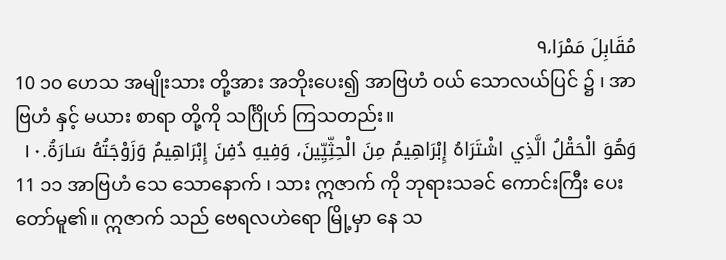مُقَابِلَ مَمْرَا،٩
10 ၁၀ ဟေသ အမျိုးသား တို့အား အဘိုးပေး၍ အာဗြဟံ ဝယ် သောလယ်ပြင် ၌ ၊ အာဗြဟံ နှင့် မယား စာရာ တို့ကို သင်္ဂြိုဟ် ကြသတည်း။
وَهُوَ الْحَقْلُ الَّذِي اشْتَرَاهُ إِبْرَاهِيمُ مِنَ الْحِثِّيِّينَ، وَفِيهِ دُفِنَ إِبْرَاهِيمُ وَزَوْجَتُهُ سَارَةُ.١٠
11 ၁၁ အာဗြဟံ သေ သောနောက် ၊ သား ဣဇာက် ကို ဘုရားသခင် ကောင်းကြီး ပေးတော်မူ၏။ ဣဇာက် သည် ဗေရလဟဲရော မြို့မှာ နေ သ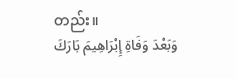တည်း။
وَبَعْدَ وَفَاةِ إِبْرَاهِيمَ بَارَكَ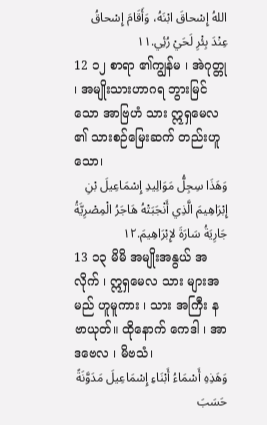اللهُ إِسْحاقَ ابْنَهُ، وَأَقَامَ إِسْحاقُ عِنْدَ بِئْرِ لَحَيْ رُئِي.١١
12 ၁၂ စာရာ ၏ကျွန်မ ၊ အဲဂုတ္တု ၊ အမျိုးသားဟာဂရ ဘွားမြင် သော အာဗြဟံ သား ဣရှမေလ ၏ သားစဉ်မြေးဆက် တည်းဟူသော၊
وَهَذَا سِجِلُّ مَوَالِيدِ إِسْمَاعِيلَ بْنِ إِبْرَاهِيمَ الَّذِي أَنْجَبَتْهُ هَاجَرُ الْمِصْرِيَّةُ جَارِيَةُ سَارَةَ لإِبْرَاهِيمَ.١٢
13 ၁၃ မိမိ အမျိုးအနွယ် အလိုက် ၊ ဣရှမေလ သား များအမည် ဟူမူကား ၊ သား အကြီး နဗာယုတ်။ ထိုနောက် ကေဒါ ၊ အာဒဗေလ ၊ မိဗသံ၊
وَهَذِهِ أَسْمَاءُ أَبْنَاءِ إِسْمَاعِيلَ مَدَوَّنَةً حَسَبَ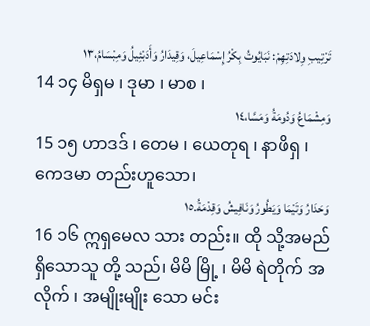تَرْتِيبِ وِلادَتِهِمْ: نَبَايُوتُ بِكْرُ إِسْمَاعِيلَ، وَقِيدَارُ وَأَدَبْئِيلُ وَمِبْسَامُ،١٣
14 ၁၄ မိရှမ ၊ ဒုမာ ၊ မာစ ၊
وَمِشْمَاعُ وَدُومَةُ وَمَسَّا،١٤
15 ၁၅ ဟာဒဒ် ၊ တေမ ၊ ယေတုရ ၊ နာဖိရှ ၊ ကေဒမာ တည်းဟူသော၊
وَحَدَارُ وَتَيْمَا وَيَطُورُ وَنَافِيشُ وَقِدْمَةُ.١٥
16 ၁၆ ဣရှမေလ သား တည်း။ ထို သို့အမည် ရှိသောသူ တို့ သည်၊ မိမိ မြို့ ၊ မိမိ ရဲတိုက် အလိုက် ၊ အမျိုးမျိုး သော မင်း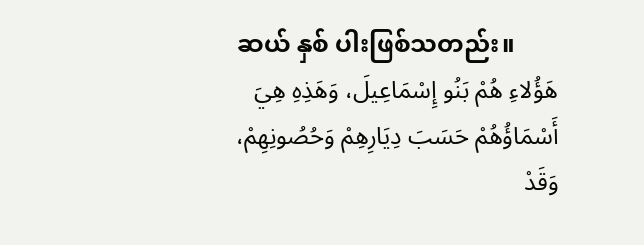ဆယ် နှစ် ပါးဖြစ်သတည်း။
هَؤُلاءِ هُمْ بَنُو إِسْمَاعِيلَ، وَهَذِهِ هِيَ أَسْمَاؤُهُمْ حَسَبَ دِيَارِهِمْ وَحُصُونِهِمْ، وَقَدْ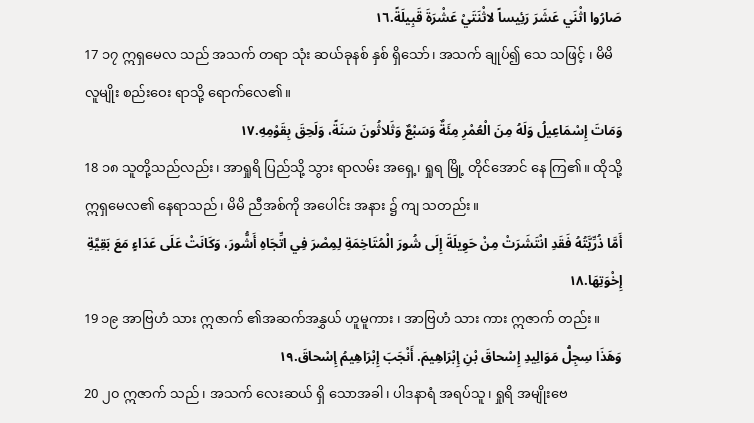صَارُوا اثْنَي عَشَرَ رَئِيساً لاثْنَتَيْ عَشْرَةَ قَبِيلَةً.١٦
17 ၁၇ ဣရှမေလ သည် အသက် တရာ သုံး ဆယ်ခုနစ် နှစ် ရှိသော်၊ အသက် ချုပ်၍ သေ သဖြင့် ၊ မိမိ လူမျိုး စည်းဝေး ရာသို့ ရောက်လေ၏။
وَمَاتَ إِسْمَاعِيلُ وَلَهُ مِنَ الْعُمْرِ مِئَةٌ وَسَبْعٌ وَثَلاثُونَ سَنَةً، وَلَحِقَ بِقَوْمِهِ.١٧
18 ၁၈ သူတို့သည်လည်း၊ အာရှုရိ ပြည်သို့ သွား ရာလမ်း အရှေ့၊ ရှုရ မြို့ တိုင်အောင် နေ ကြ၏။ ထိုသို့ ဣရှမေလ၏ နေရာသည်၊ မိမိ ညီအစ်ကို အပေါင်း အနား ၌ ကျ သတည်း။
أَمَّا ذُرِّيَّتُهُ فَقَدِ انْتَشَرَتْ مِنْ حَوِيلَةَ إِلَى شُورَ الْمُتَاخِمَةِ لِمِصْرَ فِي اتِّجَاهِ أَشُّورَ، وَكَانَتْ عَلَى عَدَاءٍ مَعَ بَقِيَّةِ إِخْوَتِهَا.١٨
19 ၁၉ အာဗြဟံ သား ဣဇာက် ၏အဆက်အနွှယ် ဟူမူကား ၊ အာဗြဟံ သား ကား ဣဇာက် တည်း။
وَهَذَا سِجِلُّ مَوَالِيدِ إِسْحاقَ بْنِ إِبْرَاهِيمَ. أَنْجَبَ إِبْرَاهِيمُ إِسْحاقَ.١٩
20 ၂၀ ဣဇာက် သည်၊ အသက် လေးဆယ် ရှိ သောအခါ၊ ပါဒနာရံ အရပ်သူ၊ ရှုရိ အမျိုးဗေ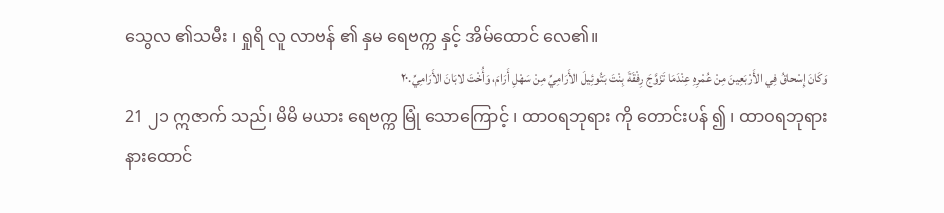သွေလ ၏သမီး ၊ ရှုရိ လူ လာဗန် ၏ နှမ ရေဗက္က နှင့် အိမ်ထောင် လေ၏။
وَكَانَ إِسْحاقُ فِي الأَرْبَعِينَ مِنْ عُمْرِهِ عِنْدَمَا تَزَوَّجَ رِفْقَةَ بِنْتَ بَتُوئِيلَ الأَرَامِيِّ مِنْ سَهْلِ أَرَامَ، وَأُخْتَ لابَانَ الأَرَامِيِّ.٢٠
21 ၂၁ ဣဇာက် သည်၊ မိမိ မယား ရေဗက္က မြုံ သောကြောင့် ၊ ထာဝရဘုရား ကို တောင်းပန် ၍ ၊ ထာဝရဘုရား နားထောင်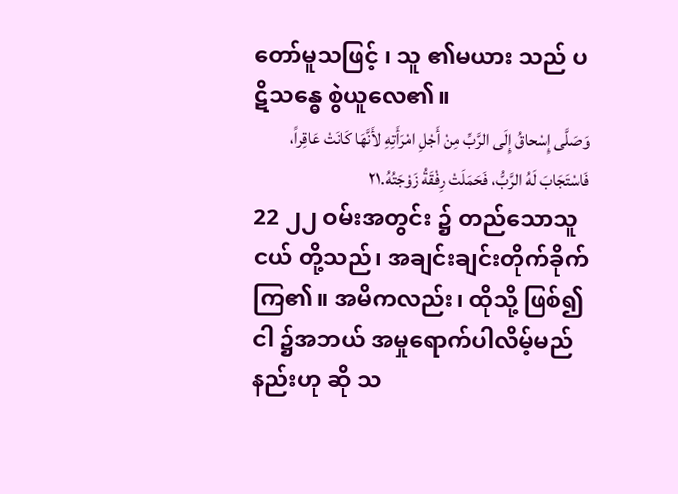တော်မူသဖြင့် ၊ သူ ၏မယား သည် ပဋိသန္ဓေ စွဲယူလေ၏။
وَصَلَّى إِسْحاقُ إِلَى الرَّبِّ مِنْ أَجْلِ امْرَأَتِهِ لأَنَّهَا كَانَتْ عَاقِراً، فَاسْتَجَابَ لَهُ الرَّبُّ، فَحَمَلَتْ رِفْقَةُ زَوْجَتُهُ.٢١
22 ၂၂ ဝမ်းအတွင်း ၌ တည်သောသူငယ် တို့သည်၊ အချင်းချင်းတိုက်ခိုက် ကြ၏။ အမိကလည်း၊ ထိုသို့ ဖြစ်၍ငါ ၌အဘယ် အမှုရောက်ပါလိမ့်မည်နည်းဟု ဆို သ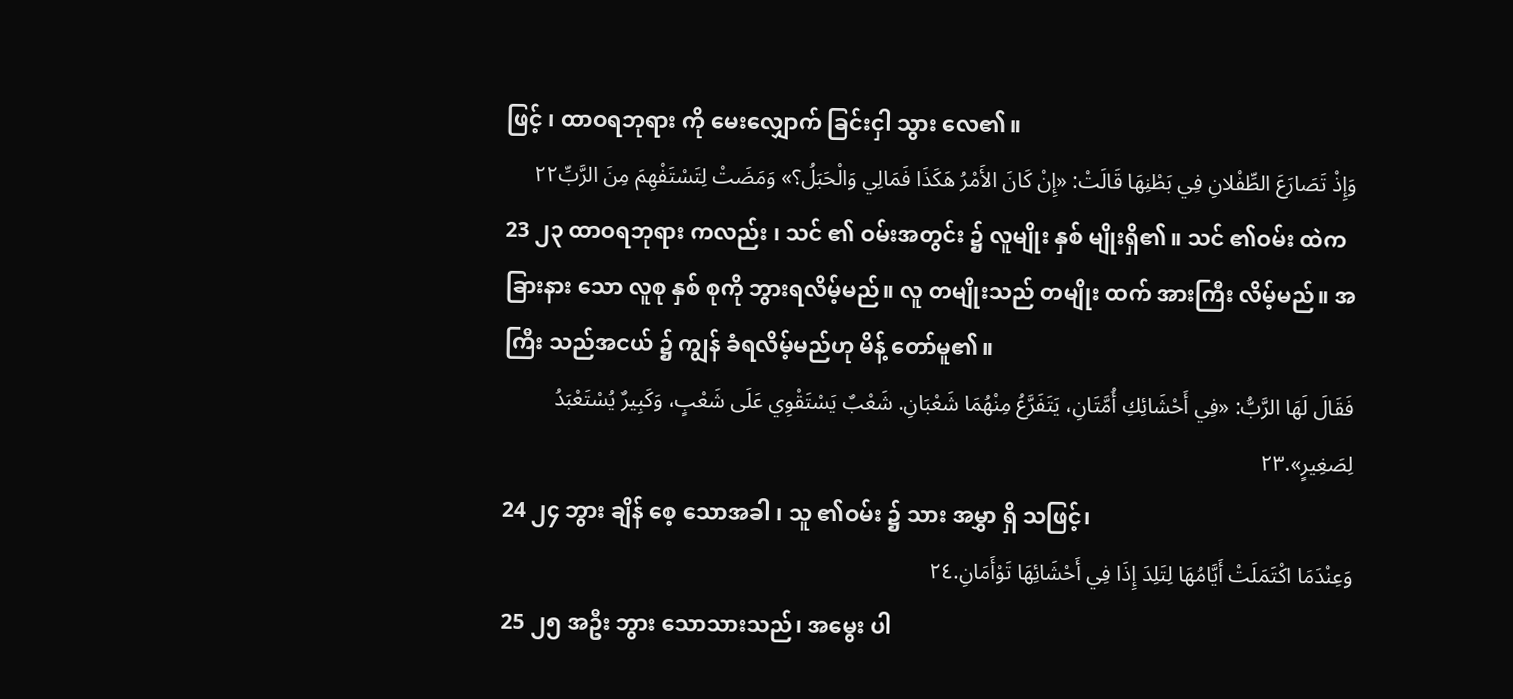ဖြင့် ၊ ထာဝရဘုရား ကို မေးလျှောက် ခြင်းငှါ သွား လေ၏။
وَإِذْ تَصَارَعَ الطِّفْلانِ فِي بَطْنِهَا قَالَتْ: «إِنْ كَانَ الأَمْرُ هَكَذَا فَمَالِي وَالْحَبَلُ؟» وَمَضَتْ لِتَسْتَفْهِمَ مِنَ الرَّبِّ٢٢
23 ၂၃ ထာဝရဘုရား ကလည်း ၊ သင် ၏ ဝမ်းအတွင်း ၌ လူမျိုး နှစ် မျိုးရှိ၏။ သင် ၏ဝမ်း ထဲက ခြားနား သော လူစု နှစ် စုကို ဘွားရလိမ့်မည်။ လူ တမျိုးသည် တမျိုး ထက် အားကြီး လိမ့်မည်။ အကြီး သည်အငယ် ၌ ကျွန် ခံရလိမ့်မည်ဟု မိန့် တော်မူ၏။
فَقَالَ لَهَا الرَّبُّ: «فِي أَحْشَائِكِ أُمَّتَانِ، يَتَفَرَّعُ مِنْهُمَا شَعْبَانِ. شَعْبٌ يَسْتَقْوِي عَلَى شَعْبٍ، وَكَبِيرٌ يُسْتَعْبَدُ لِصَغِيرٍ».٢٣
24 ၂၄ ဘွား ချိန် စေ့ သောအခါ ၊ သူ ၏ဝမ်း ၌ သား အမွှာ ရှိ သဖြင့်၊
وَعِنْدَمَا اكْتَمَلَتْ أَيَّامُهَا لِتَلِدَ إِذَا فِي أَحْشَائِهَا تَوْأَمَانِ.٢٤
25 ၂၅ အဦး ဘွား သောသားသည်၊ အမွေး ပါ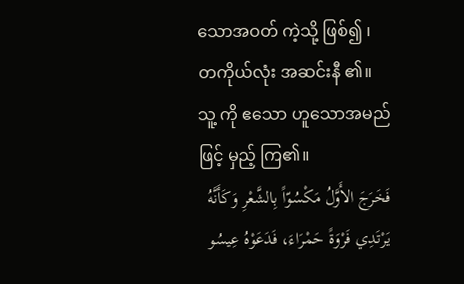သောအဝတ် ကဲ့သို့ ဖြစ်၍ ၊ တကိုယ်လုံး အဆင်းနီ ၏။ သူ့ ကို ဧသော ဟူသောအမည် ဖြင့် မှည့် ကြ၏။
فَخَرَجَ الأَوَّلُ مَكْسُوّاً بِالشَّعْرِ وَكَأَنَّهُ يَرْتَدِي فَرْوَةً حَمْرَاءَ، فَدَعَوْهُ عِيسُو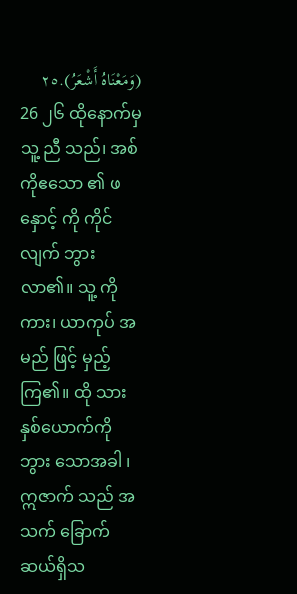(وَمَعْنَاهُ أَشْعَرُ).٢٥
26 ၂၆ ထိုနောက်မှ သူ့ ညီ သည်၊ အစ်ကိုဧသော ၏ ဖနှောင့် ကို ကိုင် လျက် ဘွား လာ၏။ သူ့ ကိုကား၊ ယာကုပ် အမည် ဖြင့် မှည့် ကြ၏။ ထို သားနှစ်ယောက်ကို ဘွား သောအခါ ၊ ဣဇာက် သည် အသက် ခြောက် ဆယ်ရှိသ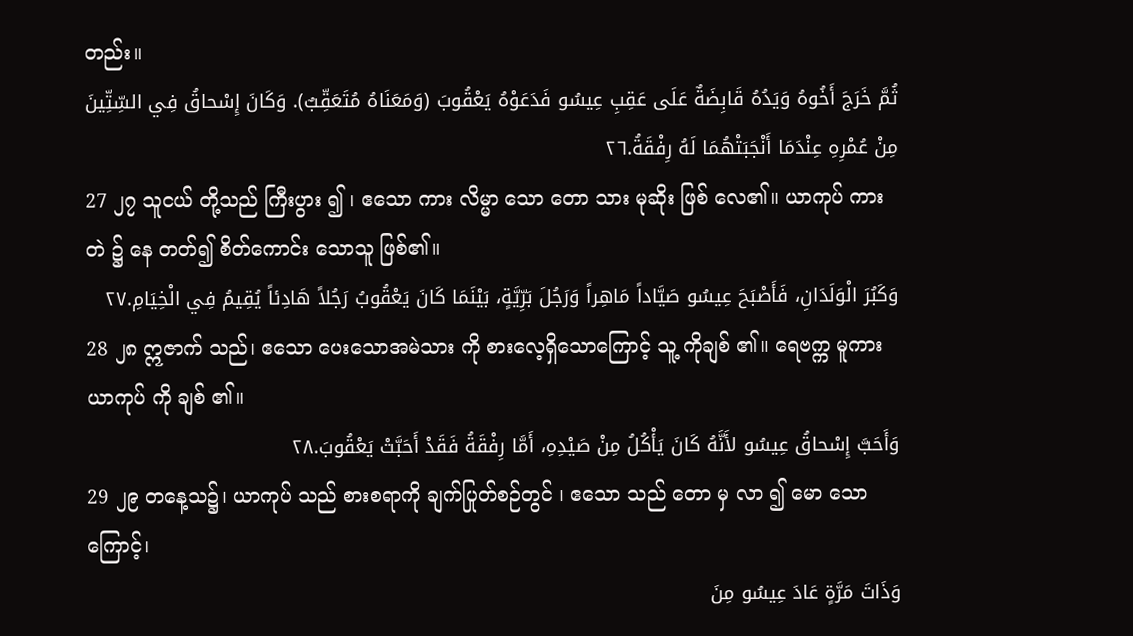တည်း။
ثُمَّ خَرَجَ أَخُوهُ وَيَدُهُ قَابِضَةٌ عَلَى عَقِبِ عِيسُو فَدَعَوْهُ يَعْقُوبَ (وَمَعَنَاهُ مُتَعَقِّبٌ). وَكَانَ إِسْحاقُ فِي السِّتِّينَ مِنْ عُمْرِهِ عِنْدَمَا أَنْجَبَتْهُمَا لَهُ رِفْقَةُ.٢٦
27 ၂၇ သူငယ် တို့သည် ကြီးပွား ၍ ၊ ဧသော ကား လိမ္မာ သော တော သား မုဆိုး ဖြစ် လေ၏။ ယာကုပ် ကားတဲ ၌ နေ တတ်၍ စိတ်ကောင်း သောသူ ဖြစ်၏။
وَكَبُرَ الْوَلَدَانِ، فَأَصْبَحَ عِيسُو صَيَّاداً مَاهِراً وَرَجُلَ بَرِّيَّةٍ، بَيْنَمَا كَانَ يَعْقُوبُ رَجُلاً هَادِئاً يُقِيمُ فِي الْخِيَامِ.٢٧
28 ၂၈ ဣဇာက် သည်၊ ဧသော ပေးသောအမဲသား ကို စားလေ့ရှိသောကြောင့် သူ့ ကိုချစ် ၏။ ရေဗက္က မူကား ယာကုပ် ကို ချစ် ၏။
وَأَحَبَّ إِسْحاقُ عِيسُو لأَنَّهُ كَانَ يَأْكُلُ مِنْ صَيْدِهِ، أَمَّا رِفْقَةُ فَقَدْ أَحَبَّتْ يَعْقُوبَ.٢٨
29 ၂၉ တနေ့သ၌၊ ယာကုပ် သည် စားစရာကို ချက်ပြုတ်စဉ်တွင် ၊ ဧသော သည် တော မှ လာ ၍ မော သောကြောင့်၊
وَذَاتَ مَرَّةٍ عَادَ عِيسُو مِنَ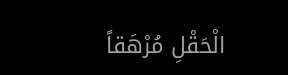الْحَقْلِ مُرْهَقاً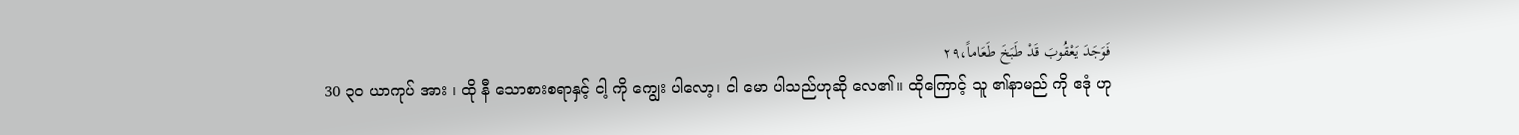فَوَجَدَ يَعْقُوبَ قَدْ طَبَخَ طَعَاماً،٢٩
30 ၃၀ ယာကုပ် အား ၊ ထို နီ သောစားစရာနှင့် ငါ့ ကို ကျွေး ပါလော့၊ ငါ မော ပါသည်ဟုဆို လေ၏။ ထိုကြောင့် သူ ၏နာမည် ကို ဧဒုံ ဟု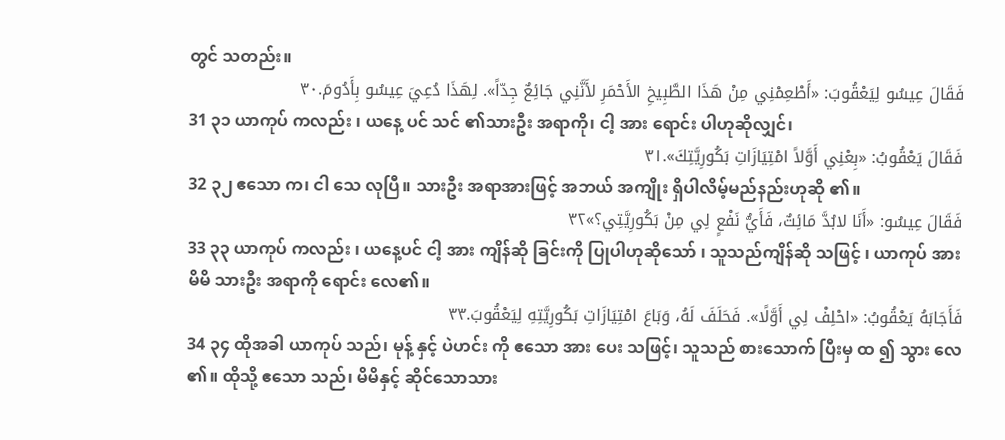တွင် သတည်း။
فَقَالَ عِيسُو لِيَعْقُوبَ: «أَطْعِمْنِي مِنْ هَذَا الطَّبِيخِ الأَحْمَرِ لأَنَّنِي جَائِعٌ جِدّاً». لِهَذَا دُعِيَ عِيسُو بِأَدُومَ.٣٠
31 ၃၁ ယာကုပ် ကလည်း ၊ ယနေ့ ပင် သင် ၏သားဦး အရာကို၊ ငါ့ အား ရောင်း ပါဟုဆိုလျှင်၊
فَقَالَ يَعْقُوبُ: «بِعْنِي أَوَّلاً امْتِيَازَاتِ بَكُورِيَّتِكَ».٣١
32 ၃၂ ဧသော က၊ ငါ သေ လုပြီ။ သားဦး အရာအားဖြင့် အဘယ် အကျိုး ရှိပါလိမ့်မည်နည်းဟုဆို ၏။
فَقَالَ عِيسُو: «أَنَا لابُدَّ مَائِتٌ، فَأَيُّ نَفْعٍ لِي مِنْ بَكُورِيَّتِي؟»٣٢
33 ၃၃ ယာကုပ် ကလည်း ၊ ယနေ့ပင် ငါ့ အား ကျိန်ဆို ခြင်းကို ပြုပါဟုဆိုသော် ၊ သူသည်ကျိန်ဆို သဖြင့် ၊ ယာကုပ် အား မိမိ သားဦး အရာကို ရောင်း လေ၏။
فَأَجَابَهُ يَعْقُوبُ: «احْلِفْ لِي أَوَّلًا». فَحَلَفَ لَهُ، وَبَاعَ امْتِيَازَاتِ بَكُورِيَّتِهِ لِيَعْقُوبَ.٣٣
34 ၃၄ ထိုအခါ ယာကုပ် သည်၊ မုန့် နှင့် ပဲဟင်း ကို ဧသော အား ပေး သဖြင့်၊ သူသည် စားသောက် ပြီးမှ ထ ၍ သွား လေ ၏။ ထိုသို့ ဧသော သည်၊ မိမိနှင့် ဆိုင်သောသား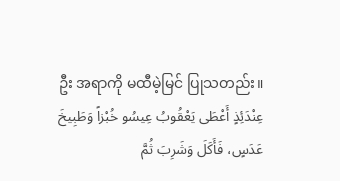ဦး အရာကို မထီမဲ့မြင် ပြုသတည်း။
عِنْدَئِذٍ أَعْطَى يَعْقُوبُ عِيسُو خُبْزاً وَطَبِيخَ عَدَسٍ، فَأَكَلَ وَشَرِبَ ثُمَّ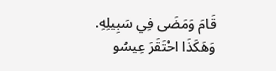قَامَ وَمَضَى فِي سَبِيلِهِ. وَهَكَذَا احْتَقَرَ عِيسُو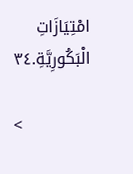امْتِيَازَاتِ الْبَكُورِيَّةِ.٣٤

<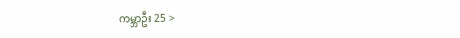ကမ္ဘာဦး 25 >